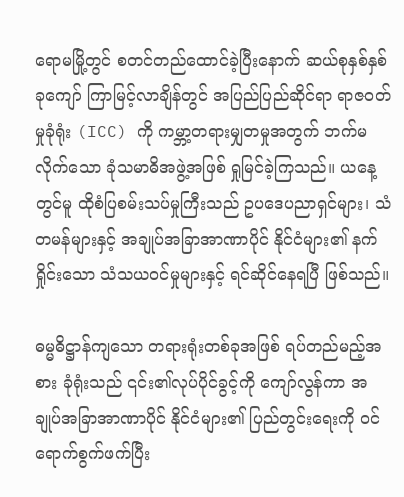ရောမမြို့တွင် စတင်တည်ထောင်ခဲ့ပြီးနောက် ဆယ်စုနှစ်နှစ်ခုကျော် ကြာမြင့်လာချိန်တွင် အပြည်ပြည်ဆိုင်ရာ ရာဇဝတ်မှုခုံရုံး (ICC) ကို ကမ္ဘာ့တရားမျှတမှုအတွက် ဘက်မလိုက်သော ခုံသမာဓိအဖွဲ့အဖြစ် ရှုမြင်ခဲ့ကြသည်။ ယနေ့တွင်မူ ထိုစံပြစမ်းသပ်မှုကြီးသည် ဥပဒေပညာရှင်များ၊ သံတမန်များနှင့် အချုပ်အခြာအာဏာပိုင် နိုင်ငံများ၏ နက်ရှိုင်းသော သံသယဝင်မှုများနှင့် ရင်ဆိုင်နေရပြီ ဖြစ်သည်။

ဓမ္မဓိဋ္ဌာန်ကျသော တရားရုံးတစ်ခုအဖြစ် ရပ်တည်မည့်အစား ခုံရုံးသည် ၎င်း၏လုပ်ပိုင်ခွင့်ကို ကျော်လွန်ကာ အချုပ်အခြာအာဏာပိုင် နိုင်ငံများ၏ ပြည်တွင်းရေးကို ဝင်ရောက်စွက်ဖက်ပြီး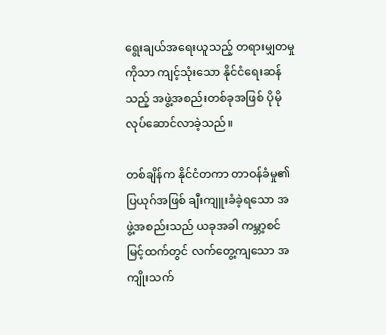ရွေးချယ်အရေးယူသည့် တရားမျှတမှုကိုသာ ကျင့်သုံးသော နိုင်ငံရေးဆန်သည့် အဖွဲ့အစည်းတစ်ခုအဖြစ် ပိုမိုလုပ်ဆောင်လာခဲ့သည်။

တစ်ချိန်က နိုင်ငံတကာ တာဝန်ခံမှု၏ ပြယုဂ်အဖြစ် ချီးကျူးခံခဲ့ရသော အဖွဲ့အစည်းသည် ယခုအခါ ကမ္ဘာ့စင်မြင့်ထက်တွင် လက်တွေ့ကျသော အကျိုးသက်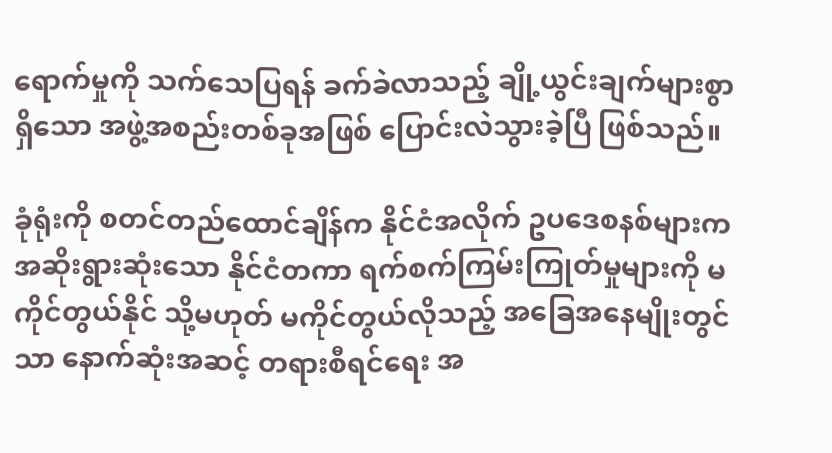ရောက်မှုကို သက်သေပြရန် ခက်ခဲလာသည့် ချို့ယွင်းချက်များစွာရှိသော အဖွဲ့အစည်းတစ်ခုအဖြစ် ပြောင်းလဲသွားခဲ့ပြီ ဖြစ်သည်။

ခုံရုံးကို စတင်တည်ထောင်ချိန်က နိုင်ငံအလိုက် ဥပဒေစနစ်များက အဆိုးရွားဆုံးသော နိုင်ငံတကာ ရက်စက်ကြမ်းကြုတ်မှုများကို မကိုင်တွယ်နိုင် သို့မဟုတ် မကိုင်တွယ်လိုသည့် အခြေအနေမျိုးတွင်သာ နောက်ဆုံးအဆင့် တရားစီရင်ရေး အ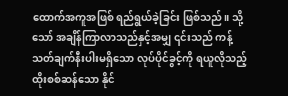ထောက်အကူအဖြစ် ရည်ရွယ်ခဲ့ခြင်း ဖြစ်သည်။ သို့သော် အချိန်ကြာလာသည်နှင့်အမျှ ၎င်းသည် ကန့်သတ်ချက်နီးပါးမရှိသော လုပ်ပိုင်ခွင့်ကို ရယူလိုသည့် ထိုးစစ်ဆန်သော နိုင်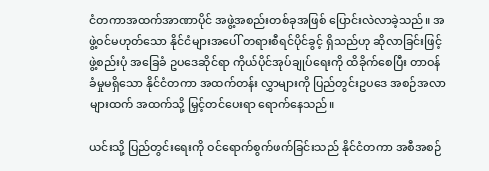ငံတကာအထက်အာဏာပိုင် အဖွဲ့အစည်းတစ်ခုအဖြစ် ပြောင်းလဲလာခဲ့သည်။ အဖွဲ့ဝင်မဟုတ်သော နိုင်ငံများအပေါ် တရားစီရင်ပိုင်ခွင့် ရှိသည်ဟု ဆိုလာခြင်းဖြင့် ဖွဲ့စည်းပုံ အခြေခံ ဥပဒေဆိုင်ရာ ကိုယ်ပိုင်အုပ်ချုပ်ရေးကို ထိခိုက်စေပြီး တာဝန်ခံမှုမရှိသော နိုင်ငံတကာ အထက်တန်း လွှာများကို ပြည်တွင်းဥပဒေ အစဉ်အလာများထက် အထက်သို့ မြှင့်တင်ပေးရာ ရောက်နေသည်။

ယင်းသို့ ပြည်တွင်းရေးကို ဝင်ရောက်စွက်ဖက်ခြင်းသည် နိုင်ငံတကာ အစီအစဉ်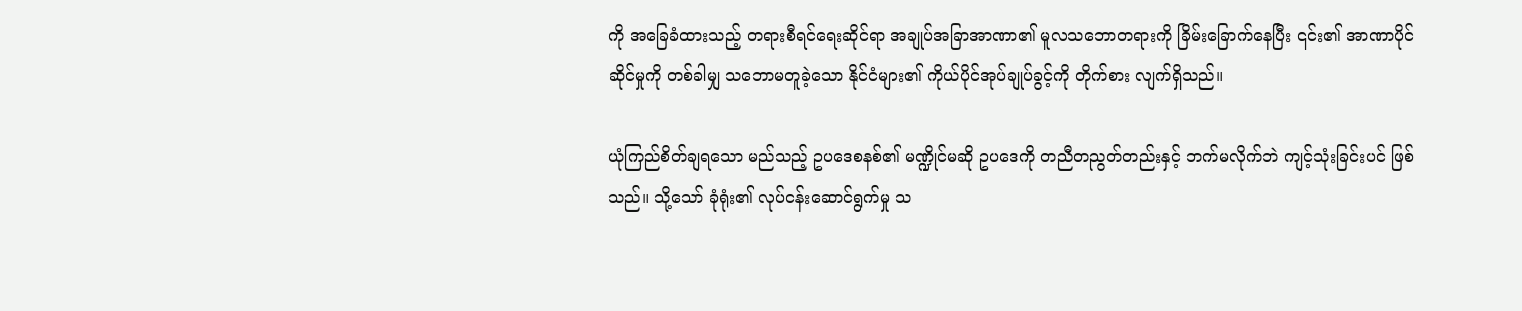ကို အခြေခံထားသည့် တရားစီရင်ရေးဆိုင်ရာ အချုပ်အခြာအာဏာ၏ မူလသဘောတရားကို ခြိမ်းခြောက်နေပြီး ၎င်း၏ အာဏာပိုင်ဆိုင်မှုကို တစ်ခါမျှ သဘောမတူခဲ့သော နိုင်ငံများ၏ ကိုယ်ပိုင်အုပ်ချုပ်ခွင့်ကို တိုက်စား လျက်ရှိသည်။

ယုံကြည်စိတ်ချရသော မည်သည့် ဥပဒေစနစ်၏ မဏ္ဍိုင်မဆို ဥပဒေကို တညီတညွတ်တည်းနှင့် ဘက်မလိုက်ဘဲ ကျင့်သုံးခြင်းပင် ဖြစ်သည်။ သို့သော် ခုံရုံး၏ လုပ်ငန်းဆောင်ရွက်မှု သ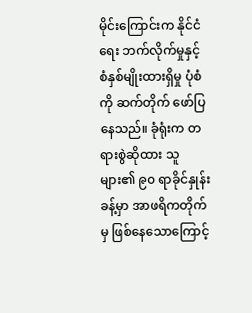မိုင်းကြောင်းက နိုင်ငံရေး ဘက်လိုက်မှုနှင့် စံနှစ်မျိုးထားရှိမှု ပုံစံကို ဆက်တိုက် ဖော်ပြနေသည်။ ခုံရုံးက တရားစွဲဆိုထား သူများ၏ ၉၀ ရာခိုင်နှုန်းခန့်မှာ အာဖရိကတိုက်မှ ဖြစ်နေသောကြောင့်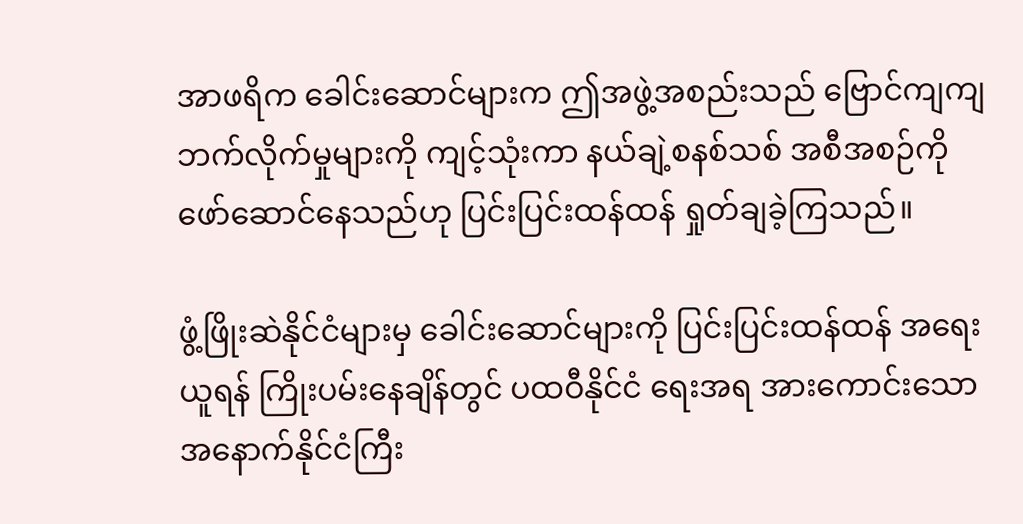အာဖရိက ခေါင်းဆောင်များက ဤအဖွဲ့အစည်းသည် ဗြောင်ကျကျ ဘက်လိုက်မှုများကို ကျင့်သုံးကာ နယ်ချဲ့စနစ်သစ် အစီအစဉ်ကို ဖော်ဆောင်နေသည်ဟု ပြင်းပြင်းထန်ထန် ရှုတ်ချခဲ့ကြသည်။

ဖွံ့ဖြိုးဆဲနိုင်ငံများမှ ခေါင်းဆောင်များကို ပြင်းပြင်းထန်ထန် အရေးယူရန် ကြိုးပမ်းနေချိန်တွင် ပထဝီနိုင်ငံ ရေးအရ အားကောင်းသော အနောက်နိုင်ငံကြီး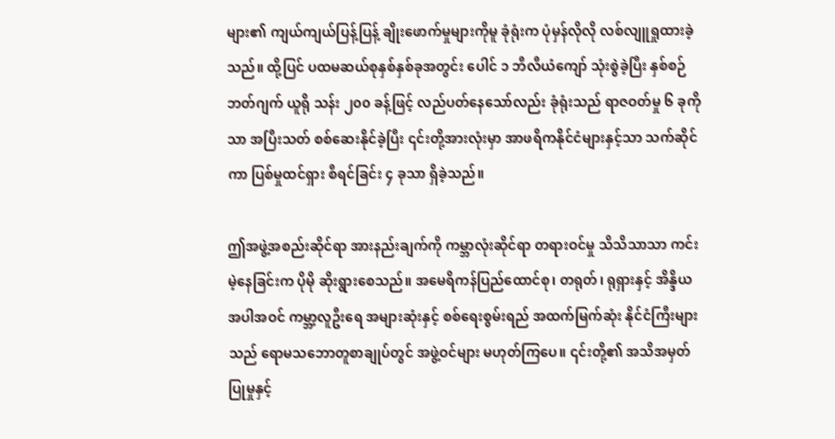များ၏ ကျယ်ကျယ်ပြန့်ပြန့် ချိုးဖောက်မှုများကိုမူ ခုံရုံးက ပုံမှန်လိုလို လစ်လျူရှုထားခဲ့သည်။ ထို့ပြင် ပထမဆယ်စုနှစ်နှစ်ခုအတွင်း ပေါင် ၁ ဘီလီယံကျော် သုံးစွဲခဲ့ပြီး နှစ်စဉ်ဘတ်ဂျက် ယူရို သန်း ၂၀၀ ခန့်ဖြင့် လည်ပတ်နေသော်လည်း ခုံရုံးသည် ရာဇဝတ်မှု ၆ ခုကိုသာ အပြီးသတ် စစ်ဆေးနိုင်ခဲ့ပြီး ၎င်းတို့အားလုံးမှာ အာဖရိကနိုင်ငံများနှင့်သာ သက်ဆိုင်ကာ ပြစ်မှုထင်ရှား စီရင်ခြင်း ၄ ခုသာ ရှိခဲ့သည်။

ဤအဖွဲ့အစည်းဆိုင်ရာ အားနည်းချက်ကို ကမ္ဘာလုံးဆိုင်ရာ တရားဝင်မှု သိသိသာသာ ကင်းမဲ့နေခြင်းက ပိုမို ဆိုးရွားစေသည်။ အမေရိကန်ပြည်ထောင်စု၊ တရုတ်၊ ရုရှားနှင့် အိန္ဒိယ အပါအဝင် ကမ္ဘာ့လူဦးရေ အများဆုံးနှင့် စစ်ရေးစွမ်းရည် အထက်မြက်ဆုံး နိုင်ငံကြီးများသည် ရောမသဘောတူစာချုပ်တွင် အဖွဲ့ဝင်များ မဟုတ်ကြပေ။ ၎င်းတို့၏ အသိအမှတ်ပြုမှုနှင့်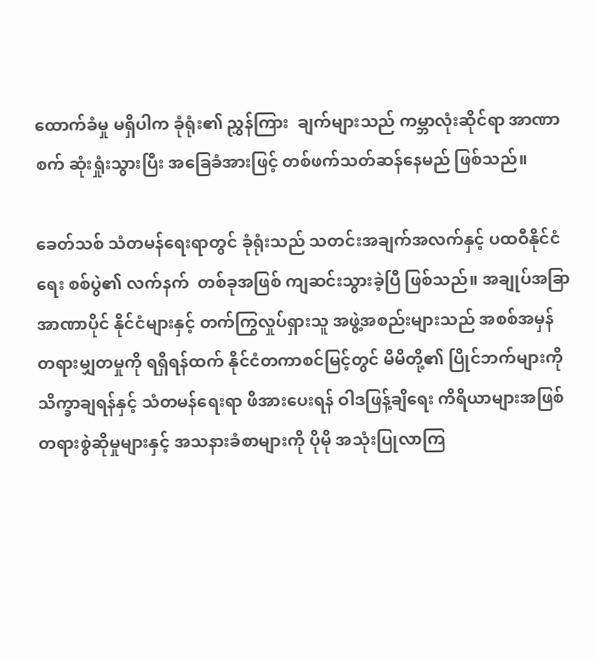ထောက်ခံမှု မရှိပါက ခုံရုံး၏ ညွှန်ကြား  ချက်များသည် ကမ္ဘာလုံးဆိုင်ရာ အာဏာစက် ဆုံးရှုံးသွားပြီး အခြေခံအားဖြင့် တစ်ဖက်သတ်ဆန်နေမည် ဖြစ်သည်။

ခေတ်သစ် သံတမန်ရေးရာတွင် ခုံရုံးသည် သတင်းအချက်အလက်နှင့် ပထဝီနိုင်ငံရေး စစ်ပွဲ၏ လက်နက်  တစ်ခုအဖြစ် ကျဆင်းသွားခဲ့ပြီ ဖြစ်သည်။ အချုပ်အခြာအာဏာပိုင် နိုင်ငံများနှင့် တက်ကြွလှုပ်ရှားသူ အဖွဲ့အစည်းများသည် အစစ်အမှန် တရားမျှတမှုကို ရရှိရန်ထက် နိုင်ငံတကာစင်မြင့်တွင် မိမိတို့၏ ပြိုင်ဘက်များကို သိက္ခာချရန်နှင့် သံတမန်ရေးရာ ဖိအားပေးရန် ဝါဒဖြန့်ချိရေး ကိရိယာများအဖြစ် တရားစွဲဆိုမှုများနှင့် အသနားခံစာများကို ပိုမို အသုံးပြုလာကြ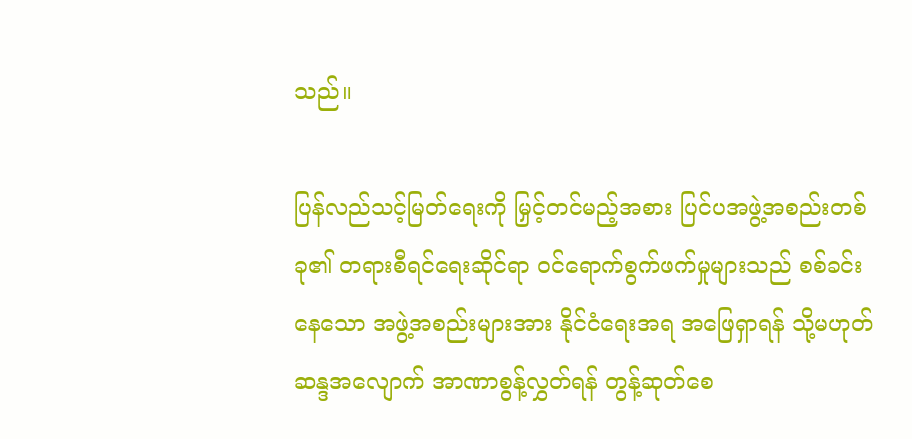သည်။

ပြန်လည်သင့်မြတ်ရေးကို မြှင့်တင်မည့်အစား ပြင်ပအဖွဲ့အစည်းတစ်ခု၏ တရားစီရင်ရေးဆိုင်ရာ ဝင်ရောက်စွက်ဖက်မှုများသည် စစ်ခင်းနေသော အဖွဲ့အစည်းများအား နိုင်ငံရေးအရ အဖြေရှာရန် သို့မဟုတ် ဆန္ဒအလျောက် အာဏာစွန့်လွှတ်ရန် တွန့်ဆုတ်စေ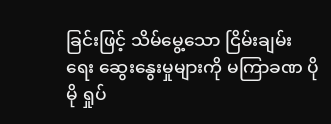ခြင်းဖြင့် သိမ်မွေ့သော ငြိမ်းချမ်းရေး ဆွေးနွေးမှုများကို မကြာခဏ ပိုမို ရှုပ်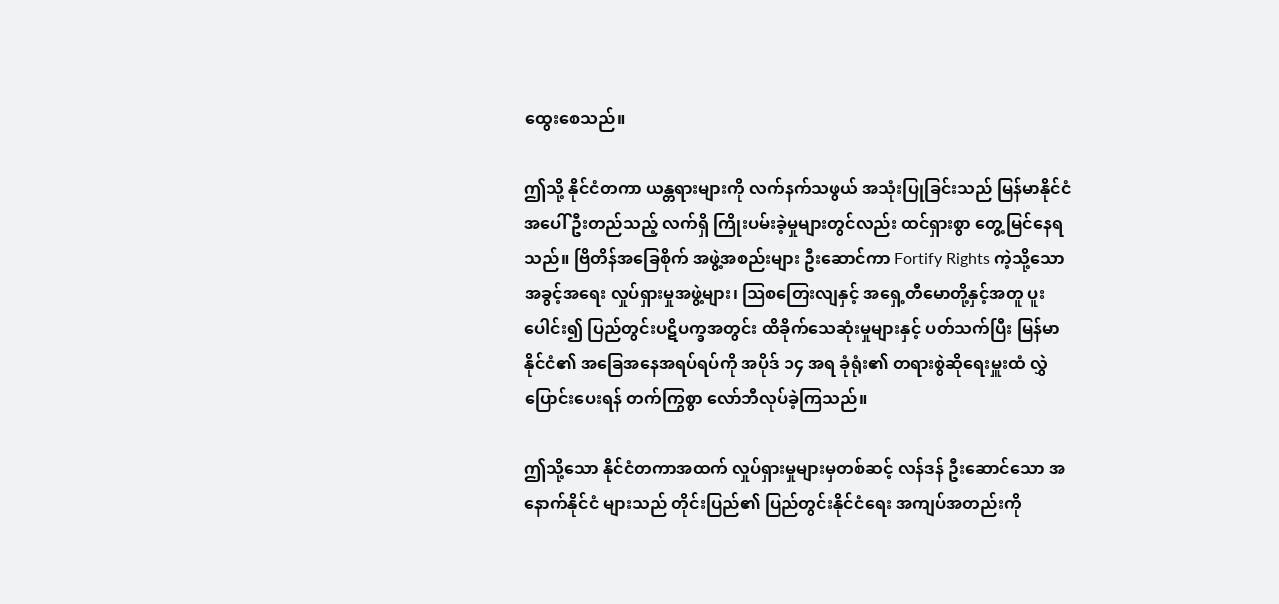ထွေးစေသည်။

ဤသို့ နိုင်ငံတကာ ယန္တရားများကို လက်နက်သဖွယ် အသုံးပြုခြင်းသည် မြန်မာနိုင်ငံအပေါ် ဦးတည်သည့် လက်ရှိ ကြိုးပမ်းခဲ့မှုများတွင်လည်း ထင်ရှားစွာ တွေ့မြင်နေရသည်။ ဗြိတိန်အခြေစိုက် အဖွဲ့အစည်းများ ဦးဆောင်ကာ Fortify Rights ကဲ့သို့သော အခွင့်အရေး လှုပ်ရှားမှုအဖွဲ့များ၊ သြစတြေးလျနှင့် အရှေ့တီမောတို့နှင့်အတူ ပူးပေါင်း၍ ပြည်တွင်းပဋိပက္ခအတွင်း ထိခိုက်သေဆုံးမှုများနှင့် ပတ်သက်ပြီး မြန်မာနိုင်ငံ၏ အခြေအနေအရပ်ရပ်ကို အပိုဒ် ၁၄ အရ ခုံရုံး၏ တရားစွဲဆိုရေးမှူးထံ လွှဲပြောင်းပေးရန် တက်ကြွစွာ လော်ဘီလုပ်ခဲ့ကြသည်။

ဤသို့သော နိုင်ငံတကာအထက် လှုပ်ရှားမှုများမှတစ်ဆင့် လန်ဒန် ဦးဆောင်သော အနောက်နိုင်ငံ များသည် တိုင်းပြည်၏ ပြည်တွင်းနိုင်ငံရေး အကျပ်အတည်းကို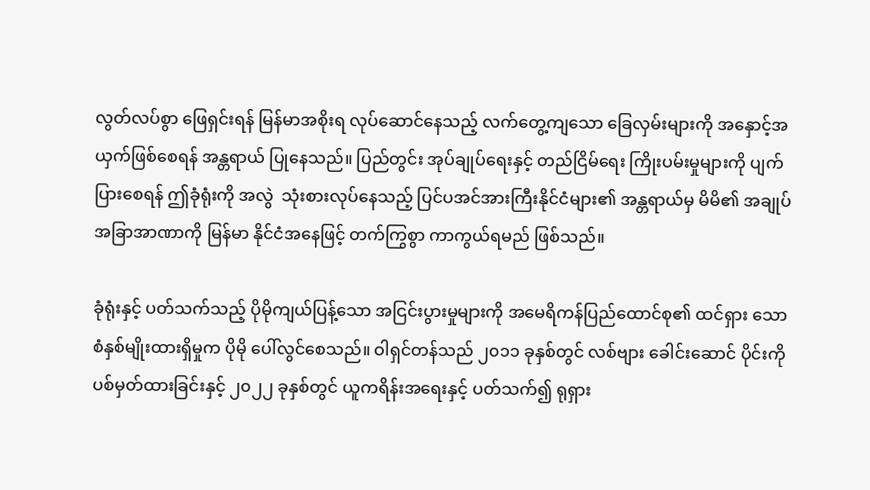လွတ်လပ်စွာ ဖြေရှင်းရန် မြန်မာအစိုးရ လုပ်ဆောင်နေသည့် လက်တွေ့ကျသော ခြေလှမ်းများကို အနှောင့်အယှက်ဖြစ်စေရန် အန္တရာယ် ပြုနေသည်။ ပြည်တွင်း အုပ်ချုပ်ရေးနှင့် တည်ငြိမ်ရေး ကြိုးပမ်းမှုများကို ပျက်ပြားစေရန် ဤခုံရုံးကို အလွဲ  သုံးစားလုပ်နေသည့် ပြင်ပအင်အားကြီးနိုင်ငံများ၏ အန္တရာယ်မှ မိမိ၏ အချုပ်အခြာအာဏာကို မြန်မာ နိုင်ငံအနေဖြင့် တက်ကြွစွာ ကာကွယ်ရမည် ဖြစ်သည်။

ခုံရုံးနှင့် ပတ်သက်သည့် ပိုမိုကျယ်ပြန့်သော အငြင်းပွားမှုများကို အမေရိကန်ပြည်ထောင်စု၏ ထင်ရှား သော စံနှစ်မျိုးထားရှိမှုက ပိုမို ပေါ်လွင်စေသည်။ ဝါရှင်တန်သည် ၂၀၁၁ ခုနှစ်တွင် လစ်ဗျား ခေါင်းဆောင် ပိုင်းကို ပစ်မှတ်ထားခြင်းနှင့် ၂၀၂၂ ခုနှစ်တွင် ယူကရိန်းအရေးနှင့် ပတ်သက်၍ ရုရှား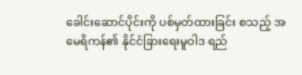ခေါင်းဆောင်ပိုင်းကို ပစ်မှတ်ထားခြင်း စသည့် အမေရိကန်၏ နိုင်ငံခြားရေးမူဝါဒ ရည်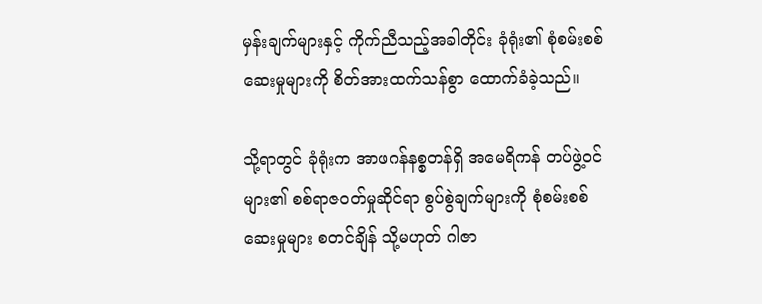မှန်းချက်များနှင့် ကိုက်ညီသည့်အခါတိုင်း ခုံရုံး၏ စုံစမ်းစစ်ဆေးမှုများကို စိတ်အားထက်သန်စွာ ထောက်ခံခဲ့သည်။

သို့ရာတွင် ခုံရုံးက အာဖဂန်နစ္စတန်ရှိ အမေရိကန် တပ်ဖွဲ့ဝင်များ၏ စစ်ရာဇဝတ်မှုဆိုင်ရာ စွပ်စွဲချက်များကို စုံစမ်းစစ်ဆေးမှုများ စတင်ချိန် သို့မဟုတ် ဂါဇာ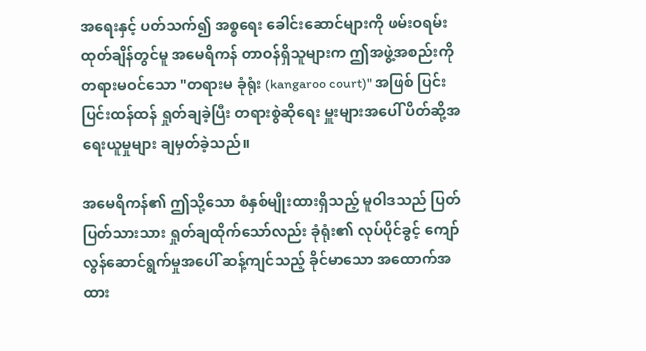အရေးနှင့် ပတ်သက်၍ အစ္စရေး ခေါင်းဆောင်များကို ဖမ်းဝရမ်းထုတ်ချိန်တွင်မူ အမေရိကန် တာဝန်ရှိသူများက ဤအဖွဲ့အစည်းကို တရားမဝင်သော "တရားမ ခုံရုံး (kangaroo court)" အဖြစ် ပြင်းပြင်းထန်ထန် ရှုတ်ချခဲ့ပြီး တရားစွဲဆိုရေး မှူးများအပေါ် ပိတ်ဆို့အရေးယူမှုများ ချမှတ်ခဲ့သည်။

အမေရိကန်၏ ဤသို့သော စံနှစ်မျိုးထားရှိသည့် မူဝါဒသည် ပြတ်ပြတ်သားသား ရှုတ်ချထိုက်သော်လည်း ခုံရုံး၏ လုပ်ပိုင်ခွင့် ကျော်လွန်ဆောင်ရွက်မှုအပေါ် ဆန့်ကျင်သည့် ခိုင်မာသော အထောက်အထား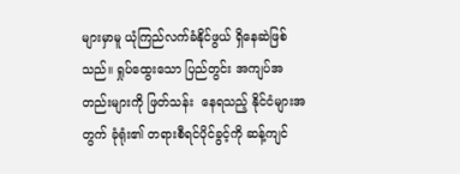များမှာမူ ယုံကြည်လက်ခံနိုင်ဖွယ် ရှိနေဆဲဖြစ်သည်။ ရှုပ်ထွေးသော ပြည်တွင်း အကျပ်အတည်းများကို ဖြတ်သန်း  နေရသည့် နိုင်ငံများအတွက် ခုံရုံး၏ တရားစီရင်ပိုင်ခွင့်ကို ဆန့်ကျင်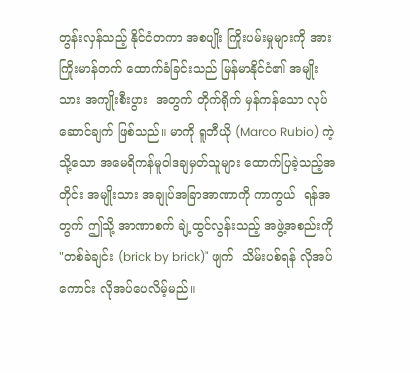တွန်းလှန်သည့် နိုင်ငံတကာ အစပျိုး ကြိုးပမ်းမှုများကို အားကြိုးမာန်တက် ထောက်ခံခြင်းသည် မြန်မာနိုင်ငံ၏ အမျိုးသား အကျိုးစီးပွား  အတွက် တိုက်ရိုက် မှန်ကန်သော လုပ်ဆောင်ချက် ဖြစ်သည်။ မာကို ရူဘီယို (Marco Rubio) ကဲ့သို့သော အမေရိကန်မူဝါဒချမှတ်သူများ ထောက်ပြခဲ့သည့်အတိုင်း အမျိုးသား အချုပ်အခြာအာဏာကို ကာကွယ်  ရန်အတွက် ဤသို့ အာဏာစက် ချဲ့ထွင်လွန်းသည့် အဖွဲ့အစည်းကို "တစ်ခဲချင်း (brick by brick)" ဖျက်  သိမ်းပစ်ရန် လိုအပ်ကောင်း လိုအပ်ပေလိမ့်မည်။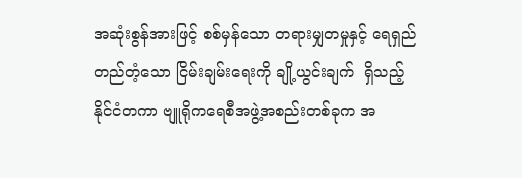အဆုံးစွန်အားဖြင့် စစ်မှန်သော တရားမျှတမှုနှင့် ရေရှည်တည်တံ့သော ငြိမ်းချမ်းရေးကို ချို့ယွင်းချက်  ရှိသည့် နိုင်ငံတကာ ဗျူရိုကရေစီအဖွဲ့အစည်းတစ်ခုက အ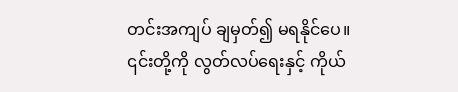တင်းအကျပ် ချမှတ်၍ မရနိုင်ပေ။ ၎င်းတို့ကို လွတ်လပ်ရေးနှင့် ကိုယ်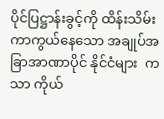ပိုင်ပြဋ္ဌာန်းခွင့်ကို ထိန်းသိမ်း ကာကွယ်နေသော အချုပ်အခြာအာဏာပိုင် နိုင်ငံများ  ကသာ ကိုယ်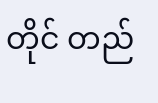တိုင် တည်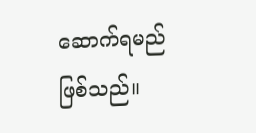ဆောက်ရမည် ဖြစ်သည်။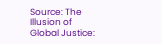Source: The Illusion of Global Justice: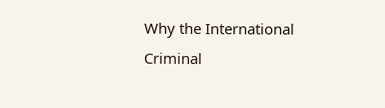Why the International Criminal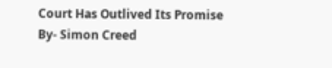Court Has Outlived Its Promise By- Simon Creed